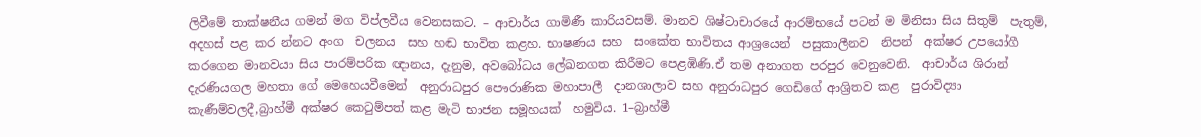ලිවීමේ තාක්ෂනීය ගමන් මග විප්ලවීය වෙනසකට. – ආචාර්ය ගාමිණී කාරියවසම්. මානව ශිෂ්ටාචාරයේ ආරම්භයේ පටන් ම මිනිසා සිය සිතුම්  පැතුම්, අදහස් පළ කර න්නට අංග  චලනය  සහ හඬ භාවිත කළහ. භාෂණය සහ  සංකේත භාවිතය ආශ්‍රයෙන්  පසුකාලීනව  නිපන්  අක්ෂර උපයෝගී කරගෙන මානවයා සිය පාරම්පරික ඥානය, දැනුම, අවබෝධය ලේඛනගත කිරීමට පෙළඹිණි.ඒ තම අනාගත පරපුර වෙනුවෙනි.  ආචාර්ය ශිරාන් දැරණියගල මහතා ගේ මෙහෙයවීමෙන්  අනුරාධපුර පෞරාණික මහාපාලී  දානශාලාව සහ අනුරාධපුර ගෙඩිගේ ආශ්‍රිතව කළ  පුරාවිද්‍යා කැණීම්වලදී,බ්‍රාහ්මී අක්ෂර කෙටුම්පත් කළ මැටි භාජන සමූහයක්  හමුවිය. 1–බ්‍රාහ්මී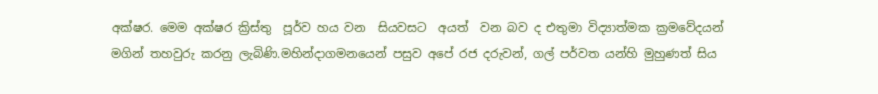අක්ෂර. මෙම අක්ෂර ක්‍රිස්තු  පූර්ව හය වන  සියවසට  අයත්  වන බව ද එතුමා විද්‍යාත්මක ක්‍රමවේදයන් මගින් තහවුරු කරනු ලැබිණි.මහින්දාගමනයෙන් පසුව අපේ රජ දරුවන්, ගල් පර්වත යන්හි මුහුණත් සිය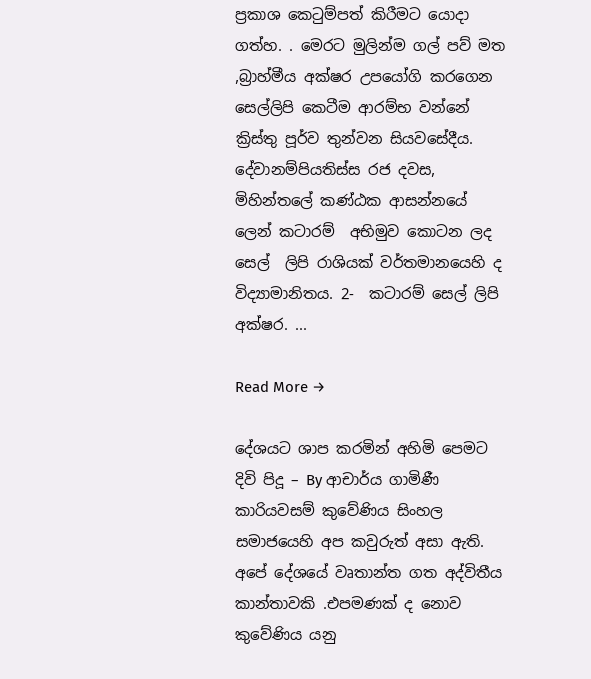ප්‍රකාශ කෙටුම්පත් කිරීමට යොදා ගත්හ. . මෙරට මුලින්ම ගල් පව් මත ,බ්‍රාහ්මීය අක්ෂර උපයෝගි කරගෙන සෙල්ලිපි කෙටීම ආරම්භ වන්නේ ක්‍රිස්තු පූර්ව තුන්වන සියවසේදීය. දේවානම්පියතිස්ස රජ දවස, මිහින්තලේ කණ්ඨක ආසන්නයේ  ලෙන් කටාරම්  අභිමුව කොටන ලද සෙල්  ලිපි රාශියක් වර්තමානයෙහි ද විද්‍යාමානිතය. 2-  කටාරම් සෙල් ලිපි අක්ෂර. ...

Read More →

දේශයට ශාප කරමින් අහිමි පෙමට දිවි පිදූ – By ආචාර්ය ගාමිණී කාරියවසම් කුවේණිය සිංහල සමාජයෙහි අප කවුරුත් අසා ඇති. අපේ දේශයේ වෘතාන්ත ගත අද්විතීය කාන්තාවකි .එපමණක් ද නොව කුවේණිය යනු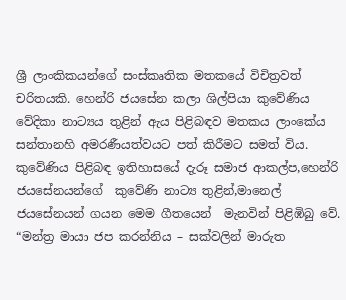ශ්‍රී ලාංකිකයන්ගේ සංස්කෘතික මතකයේ විචිත්‍රවත් චරිතයකි. හෙන්රි ජයසේන කලා ශිල්පියා කුවේණිය වේදිකා නාට්‍යය තුළින් ඇය පිළිබඳව මතකය ලාංකේය සන්තානහි අමරණීයත්වයට පත් කිරීමට සමත් විය.  කුවේණිය පිළිබඳ ඉතිහාසයේ දැරූ සමාජ ආකල්ප,හෙන්රි ජයසේනයන්ගේ  කුවේණි නාට්‍ය තුළින්,මානෙල් ජයසේනයන් ගයන මෙම ගීතයෙන්  මැනවින් පිළිඹිබු වේ.  “මන්ත්‍ර මායා ජප කරන්නිය – සක්වලින් මාරුත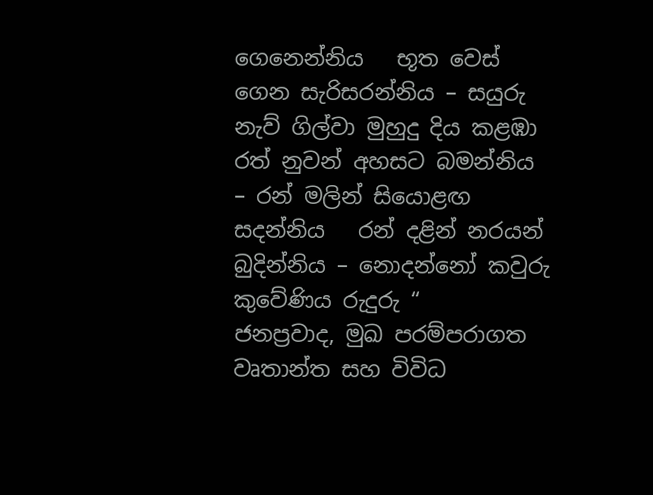ගෙනෙන්නිය   භූත වෙස් ගෙන සැරිසරන්නිය – සයුරු නැව් ගිල්වා මුහුදු දිය කළඹා   රත් නුවන් අහසට බමන්නිය – රන් මලින් සියොළඟ සදන්නිය   රන් දළින් නරයන් බුදින්නිය – නොදන්නෝ කවුරු කුවේණිය රුදුරු “   ජනප්‍රවාද, මුඛ පරම්පරාගත වෘතාන්ත සහ විවිධ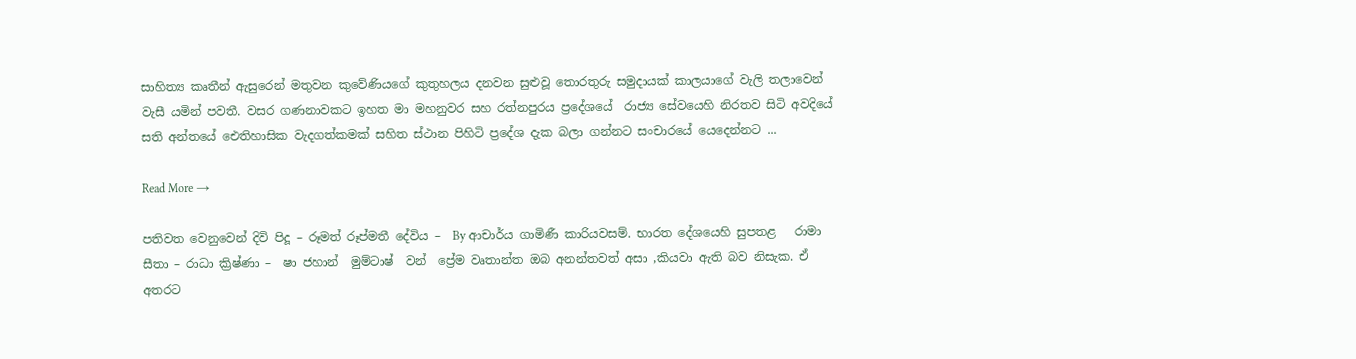සාහිත්‍ය කෘතීන් ඇසුරෙන් මතුවන කුවේණියගේ කුතුහලය දනවන සුළුවූ තොරතුරු සමුද‌ායක් කාලයාගේ වැලි තලාවෙන් වැසී යමින් පවතී. වසර ගණනාවකට ඉහත මා මහනුවර සහ රත්නපුරය ප්‍රදේශයේ  රාජ්‍ය සේවයෙහි නිරතව සිටි අවදියේ සති අන්තයේ ඓතිහාසික වැදගත්කමක් සහිත ස්ථාන පිහිටි ප්‍රදේශ දැක බලා ගන්නට සංචාරයේ යෙදෙන්නට ...

Read More →

පතිවත වෙනුවෙන් දිවි පිදූ – රූමත් රූප්මතී දේවිය –  By ආචාර්ය ගාමිණී කාරියවසම්. භාරත දේශයෙහි සුපතළ   රාමා සීතා – රාධා ක්‍රිෂ්ණා –  ෂා ජහාන්  මුම්ටාෂ්  වන්  ප්‍රේම වෘතාන්ත ඔබ අනන්තවත් අසා ,කියවා ඇති බව නිසැක. ඒ  අතරට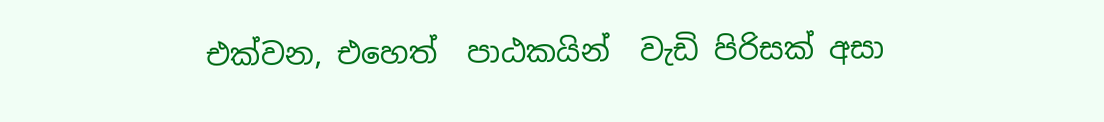එක්වන, එහෙත්  පාඨකයින්  වැඩි පිරිසක් අසා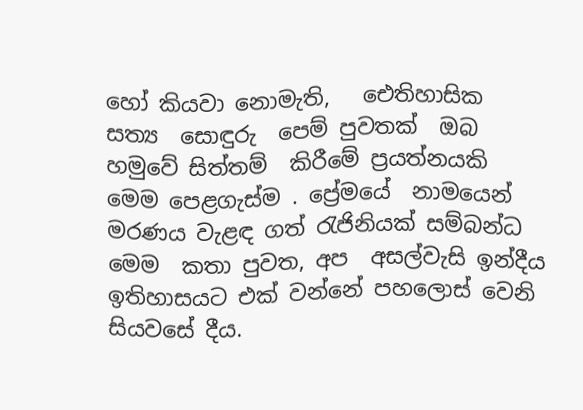හෝ කියවා නොමැති,   ඓතිහාසික  සත්‍ය  සොඳුරු  පෙම් පුවතක්  ඔබ  හමුවේ සිත්තම්  කිරීමේ ප්‍රයත්නයකි    මෙම පෙළගැස්ම . ප්‍රේමයේ  නාමයෙන් මරණය වැළඳ ගත් රැජිනියක් සම්බන්ධ මෙම  කතා පුවත, අප  අසල්වැසි ඉන්දීය ඉතිහාසයට එක් වන්නේ පහලොස් වෙනි සියවසේ දීය.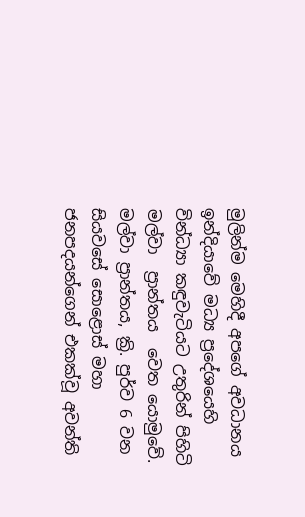මුලින්ම මෙහිදී අපගේ අවධානය  ඉන්දියාවේ මධ්‍ය ප්‍රදේශයෙහි වින්ධ්‍යා කඳුවැටියට උතුරින් පිහිටි මල්වා  ප්‍රාන්තය  වෙත යොමුවේ. මල්වා ප්‍රාන්තය, ක්‍රි. පුර්ව 6 වන සියවසේ සොළොස් මහා ජනපදයන්ගෙන් එකක්වූ අවන්ති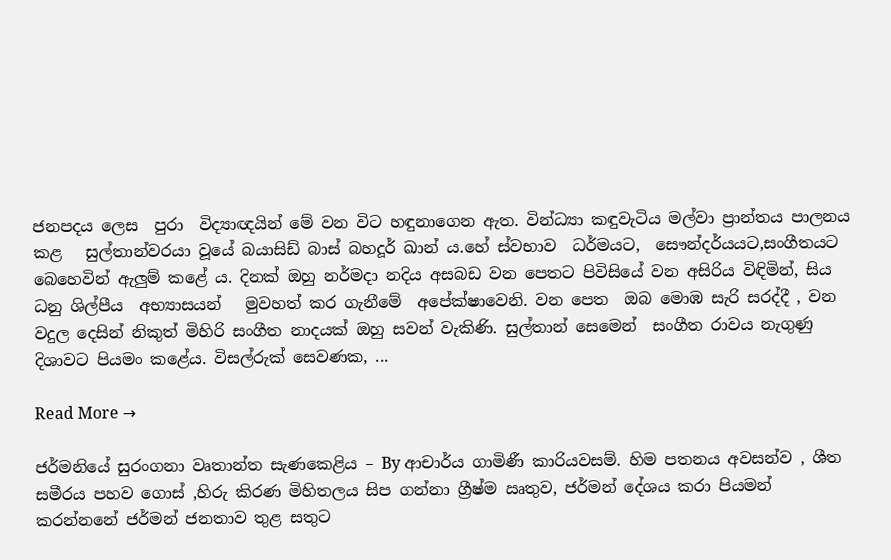ජනපදය ලෙස  පුරා  විද්‍යාඥයින් මේ වන විට හඳුනාගෙන ඇත. වින්ධ්‍යා කඳුවැටිය මල්වා ප්‍රාන්තය පාලනය කළ   සුල්තාන්වරයා වූයේ බයාසිඩ් බාස් බහදූර් ඛාන් ය.හේ ස්වභාව  ධර්මයට,  සෞන්දර්යයට,සංගීතයට  බෙහෙවින් ඇලුම් කළේ ය. දිනක් ඔහු නර්මදා නදිය අසබඩ වන පෙතට පිවිසියේ වන අසිරිය විඳිමින්, සිය ධනු ශිල්පීය  අභ්‍යාසයන්   මුවහත් කර ගැනීමේ  අපේක්ෂාවෙනි. වන පෙත  ඔබ මොඹ සැරි සරද්දී , වන වදුල දෙසින් නිකුත් මිහිරි සංගීත නාදයක් ඔහු සවන් වැකිණි. සුල්තාන් සෙමෙන්  සංගීත රාවය නැගුණු  දිශාවට පියමං කළේය. විසල්රුක් සෙවණක, ...

Read More →

ජර්මනියේ සුරංගනා වෘතාන්ත සැණකෙළිය – By ආචාර්ය ගාමිණී කාරියවසම්. හිම පතනය අවසන්ව , ශීත සමීරය පහව ගොස් ,හිරු කිරණ මිහිතලය සිප ගන්නා ග්‍රීෂ්ම ඍතුව, ජර්මන් දේශය කරා පියමන් කරන්නනේ ජර්මන් ජනතාව තුළ සතුට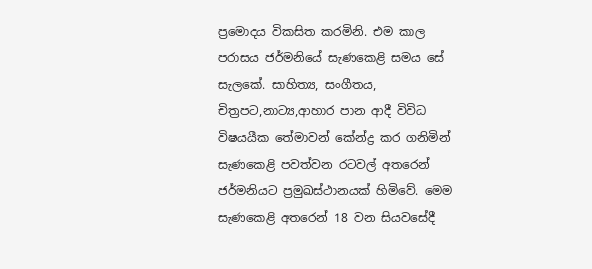ප්‍රමොදය විකසිත කරමිනි. එම කාල පරාසය ජර්මනියේ සැණකෙළි සමය සේ සැලකේ. සාහිත්‍ය, සංගීතය, චිත්‍රපට,නාට්‍ය,ආහාර පාන ආදී විවිධ විෂයයීක තේමාවන් කේන්ද්‍ර කර ගනිමින් සැණකෙළි පවත්වන රටවල් අතරෙන් ජර්මනියට ප්‍රමුඛස්ථානයක් හිමිවේ. මෙම සැණකෙළි අතරෙන් 18 වන සියවසේදී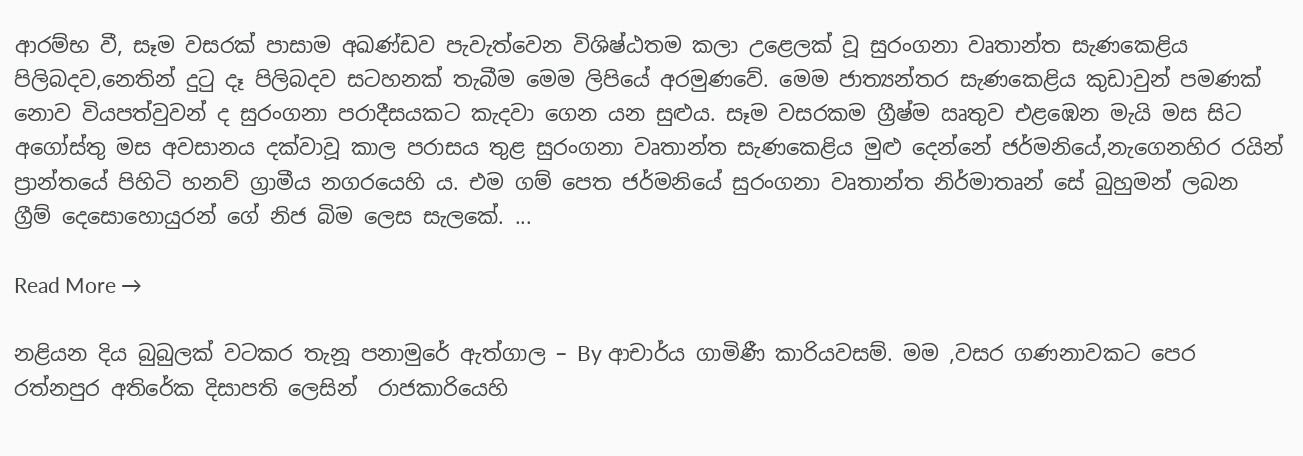ආරම්භ වී, සෑම වසරක් පාසාම අඛණ්ඩව පැවැත්වෙන විශිෂ්ඨතම කලා උළෙලක් වූ සුරංගනා වෘතාන්ත සැණකෙළිය පිලිබදව,නෙතින් දුටු දෑ පිලිබදව සටහනක් තැබීම මෙම ලිපියේ අරමුණවේ. මෙම ජාත්‍යන්තර සැණකෙළිය කුඩාවුන් පමණක් නොව වියපත්වුවන් ද සුරංගනා පරාදීසයකට කැදවා ගෙන යන සුළුය. සෑම වසරකම ග්‍රීෂ්ම ඍතුව එළඹෙන මැයි මස සිට අගෝස්තු මස අවසානය දක්වාවූ කාල පරාසය තුළ සුරංගනා වෘතාන්ත සැණකෙළිය මුළු දෙන්නේ ජර්මනියේ,නැගෙනහිර රයින් ප්‍රාන්තයේ පිහිටි හනව් ග්‍රාමීය නගරයෙහි ය. එම ගම් පෙත ජර්මනියේ සුරංගනා වෘතාන්ත නිර්මාතෘන් සේ බුහුමන් ලබන ග්‍රීම් දෙසොහොයුරන් ගේ නිජ බිම ලෙස සැලකේ. ...

Read More →

නළියන දිය බුබුලක් වටකර තැනූ පනාමුරේ ඇත්ගාල – By ආචාර්ය ගාමිණී කාරියවසම්. මම ,වසර ගණනාවකට පෙර  රත්නපුර අතිරේක දිසාපති ලෙසින්  රාජකාරියෙහි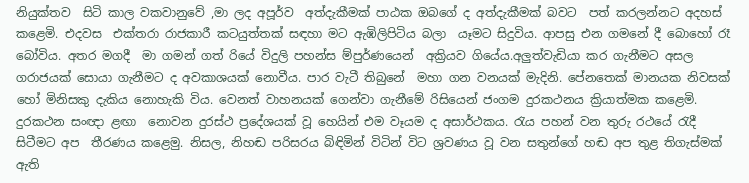නියුක්තව  සිටි කාල වකවානුවේ ,මා ලද අපූර්ව  අත්දැකීමක් පාඨක ඔබගේ ද අත්දැකීමක් බවට  පත් කරලන්නට අදහස් කළෙමි. එදවස  එක්තරා රාජකාරී කටයුත්තක් සඳහා මට ඇඹිලිපිටිය බලා  යෑමට සිදුවිය. ආපසු එන ගමනේ දී බොහෝ රෑ බෝවිය. අතර මගදී  මා ගමන් ගත් රියේ විදුලි පහන්ස ම්පුර්ණයෙන්  අක්‍රියව ගියේය.අලුත්වැඩියා කර ගැනීමට අසල ගරාජයක් සොයා ගැනීමට ද අවකාශයක් නොවීය. පාර වැටී තිබුනේ  මහා ගන වනයක් මැදිනි. පේනතෙක් මානයක නිවසක් හෝ මිනිසකු දැකිය නොහැකි විය. වෙනත් වාහනයක් ගෙන්වා ගැනීමේ රිසියෙන් ජංගම දුරකථනය ක්‍රියාත්මක කළෙමි. දුරකථන සංඥා ළඟා  නොවන දුරස්ථ ප්‍රදේශයක් වූ හෙයින් එම වෑයම ද අසාර්ථකය. රැය පහන් වන තුරු රථයේ රැදී සිටීමට අප  තීරණය කළෙමු. නිසල, නිහඬ පරිසරය බිඳිමින් විටින් විට ශ්‍රවණය වූ වන සතුන්ගේ හඬ අප තුළ තිගැස්මක් ඇති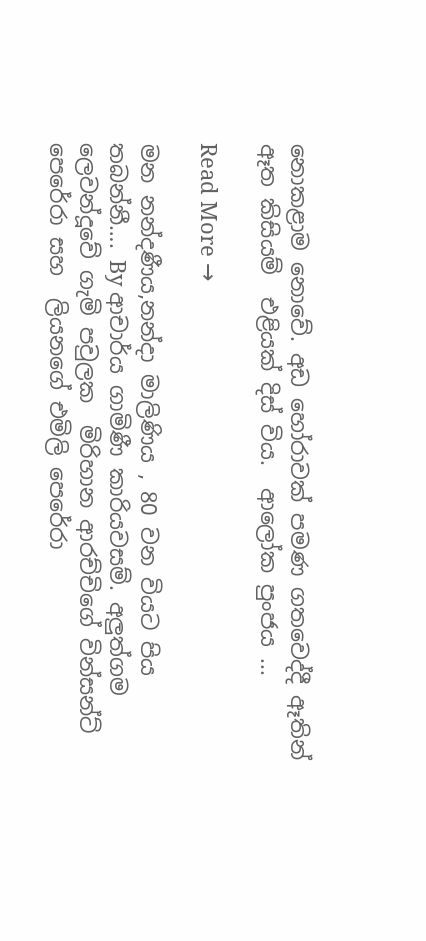නොකළාම නොවේ. අඩ හෝරාවක් පමණ ගතවෙද්දී ඈතින් ඈත කිසියම්  එළියක් දිස් විය.  ආලෝක පුංජය ...

Read More →

මන නන්දණීය,නන්දා මාලිණිය , 80 වන වියට පිය තබන්නී…. By ආචාර්ය ගාමිණී කාරියවසම්. අලුත්ගම ලෙවන්දූවේ ගැමි පවුලක  මිරිහාන ආරච්චිගේ වින්සන්ට් පෙරේරා සහ  ලියනගේ එමිලි පෙරේරා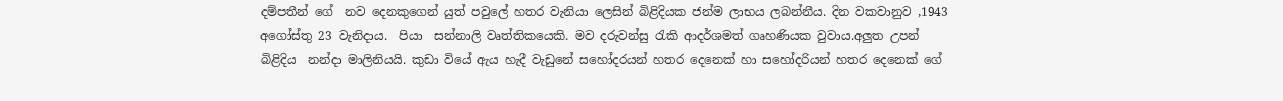දම්පතීන් ගේ  නව දෙනකු‍ගෙන් යුත් පවුලේ හතර වැනියා ලෙසින් බිළිදියක ජන්ම ලාභය ලබන්නීය. දින වකවානුව ,1943 අගෝස්තු 23 වැනිදාය.  පියා  සන්නාලි වෘත්තිකයෙකි. මව දරුවන්සු රැකි ආදර්ශමත් ගෘහණියක වුවාය.අලුත උපන් බිළිදිය  නන්දා මාලිනියයි. කුඩා වියේ ඇය හැදී වැඩුනේ සහෝදරයන් හතර දෙනෙක් හා සහෝදරියන් හතර දෙනෙක් ගේ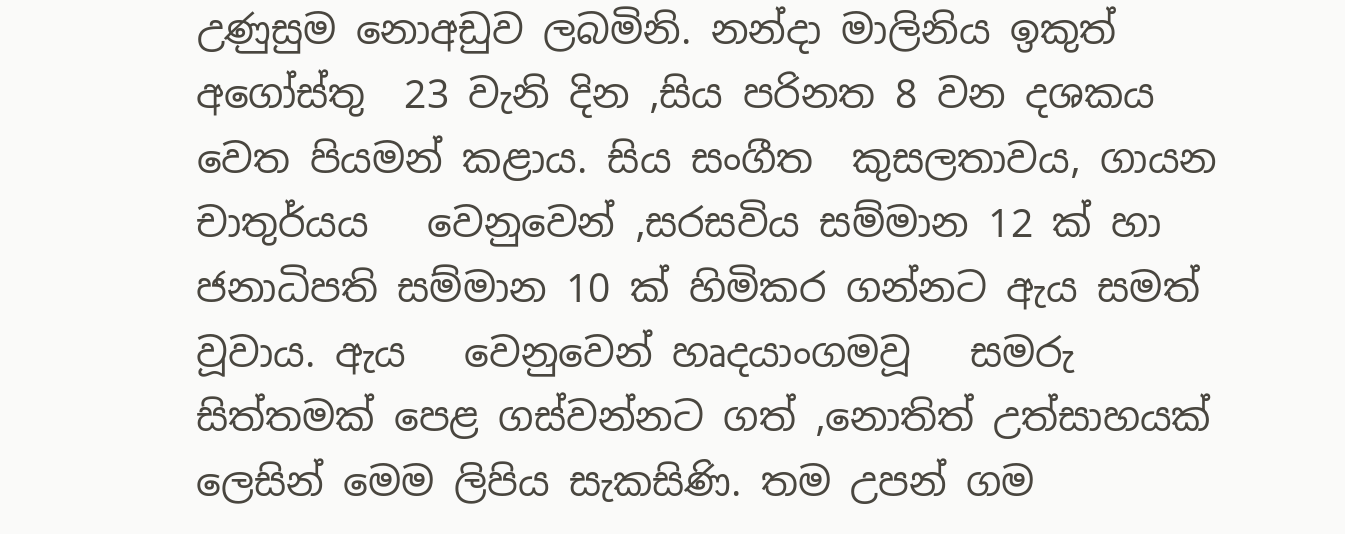උණුසුම නොඅඩුව ලබමිනි. නන්දා මාලිනිය ඉකුත් අගෝස්තු  23 වැනි දින ,සිය පරිනත 8 වන දශකය වෙත පියමන් කළාය. සිය සංගීත  කුසලතාවය, ගායන චාතුර්යය   වෙනුවෙන් ,සරසවිය සම්මාන 12 ක් හා ජනාධිපති සම්මාන 10 ක් හිමිකර ගන්නට ඇය සමත් වූවාය. ඇය   වෙනුවෙන් හෘදයාංගමවූ   සමරු  සිත්තමක් පෙළ ගස්වන්නට ගත් ,නොතිත් උත්සාහයක් ලෙසින් මෙම ලිපිය සැකසිණි. තම උපන් ගම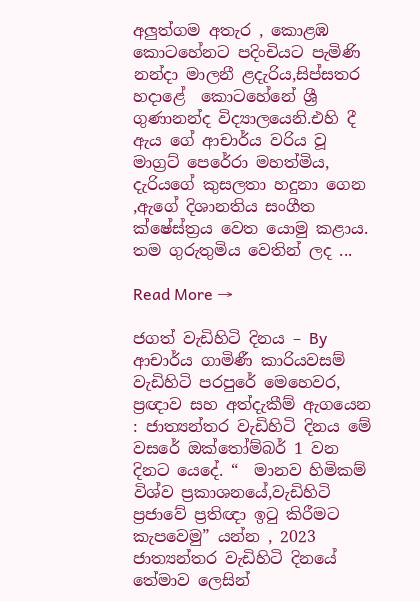අලුත්ගම අතැර , කොළඹ කොටහේනට පදිංචියට පැමිණි නන්දා මාලනී ළදැරිය,සිප්සතර හදාළේ  කොටහේනේ ශ්‍රී ගුණානන්ද විද්‍යාලයෙනි.එහි දී ඇය ගේ ආචාර්ය වරිය වූ මාග්‍රට් පෙරේරා මහත්මිය, දැරියගේ කුසලතා හදුනා ගෙන ,ඇගේ දිශානතිය සංගීත ක්ෂේස්ත්‍රය වෙත යොමු කළාය. තම ගුරුතුමිය වෙතින් ලද ...

Read More →

ජගත් වැඩිහිටි දිනය – By ආචාර්ය ගාමිණී කාරියවසම් වැඩිහිටි පරපුරේ මෙහෙවර,  ප්‍රඥාව සහ අත්දැකීම් ඇගයෙන  : ජාත්‍යන්තර වැඩිහිටි දිනය මේ වසරේ ඔක්තෝම්බර් 1 වන දිනට යෙදේ. “  මානව හිමිකම්  විශ්ව ප්‍රකාශනයේ,වැඩිහිටි ප්‍රජාවේ ප්‍රතිඥා ඉටු කිරීමට කැපවෙමු” යන්න , 2023 ජාත්‍යන්තර වැඩිහිටි දිනයේ තේමාව ලෙසින්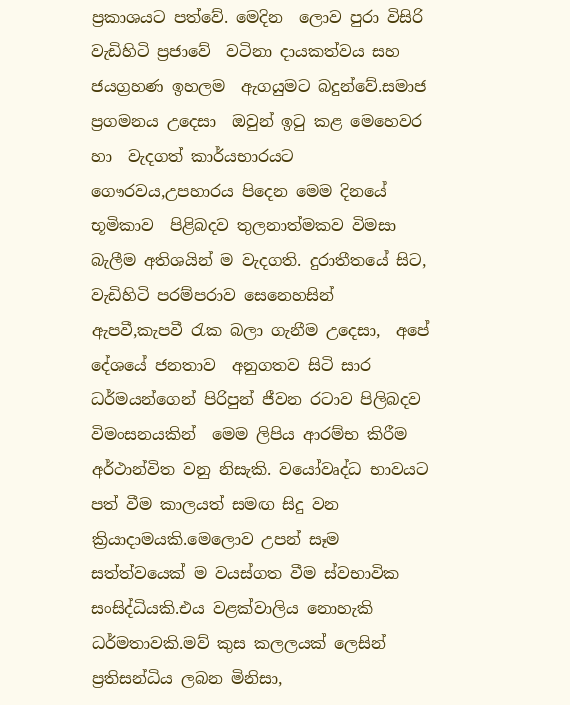ප්‍රකාශයට පත්වේ. මෙදින  ලොව පුරා විසිරි  වැඩිහිටි ප්‍රජාවේ  වටිනා දායකත්වය සහ ජයග්‍රහණ ඉහලම  ඇගයුමට බදුන්වේ.සමාජ ප්‍රගමනය උදෙසා  ඔවුන් ඉටු කළ මෙහෙවර හා  වැදගත් කාර්යභාරයට  ගෞරවය,උපහාරය පිදෙන මෙම දිනයේ  භූමිකාව  පිළිබදව තුලනාත්මකව විමසා බැලීම අතිශයින් ම වැදගති. දුරාතීතයේ සිට,   වැඩිහිටි පරම්පරාව සෙනෙහසින් ඇපවී,කැපවී රැක බලා ගැනීම උදෙසා,  අපේ දේශයේ ජනතාව  අනුගතව සිටි සාර ධර්මයන්ගෙන් පිරිපුන් ජීවන රටාව පිලිබදව විමංසනයකින්  මෙම ලිපිය ආරම්භ කිරීම අර්ථාන්විත වනු නිසැකි. වයෝවෘද්ධ භාවයට පත් වීම කාලයත් සමඟ සිදු වන ක්‍රියාදාමයකි.මෙලොව උපන් සෑම  සත්ත්වයෙක් ම වයස්ගත වීම ස්වභාවික සංසිද්ධියකි.එය වළක්වාලිය නොහැකි ධර්මතාවකි.මව් කුස කලලයක් ලෙසින් ප්‍රතිසන්ධිය ලබන මිනිසා,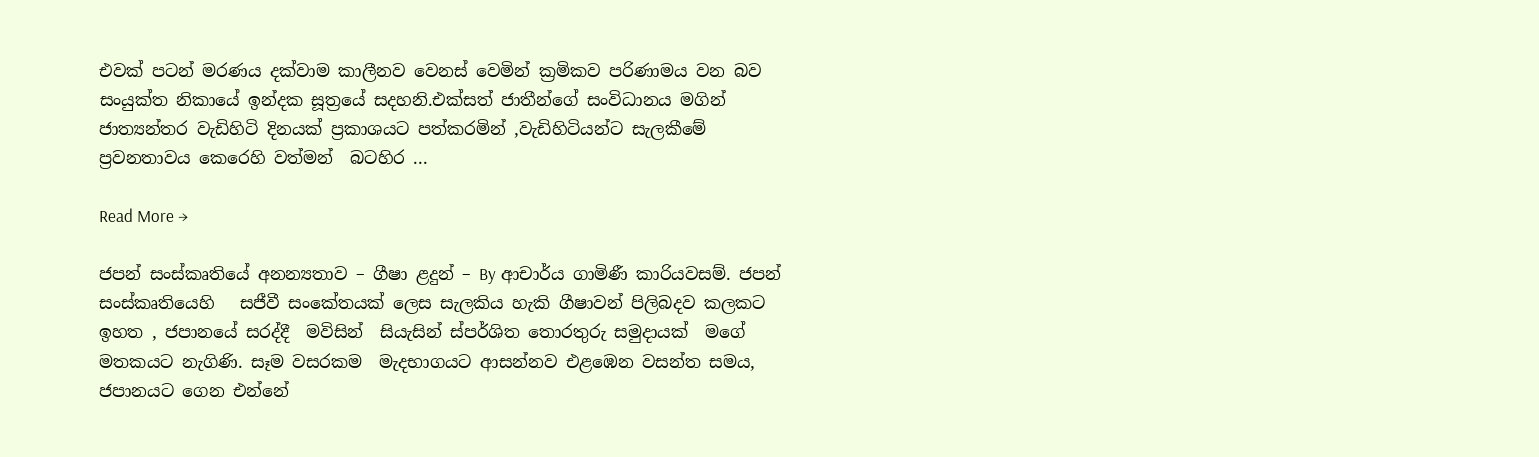එවක් පටන් මරණය දක්වාම කාලීනව වෙනස් වෙමින් ක්‍රමිකව පරිණාමය වන බව සංයුක්ත නිකායේ ඉන්දක සූත්‍රයේ සදහනි.එක්සත් ජාතීන්ගේ සංවිධානය මගින් ජාත්‍යන්තර වැඩිහිටි දිනයක් ප්‍රකාශයට පත්කරමින් ,වැඩිහිටියන්ට සැලකීමේ ප්‍රවනතාවය කෙරෙහි වත්මන්  බටහිර ...

Read More →

ජපන් සංස්කෘතියේ අනන්‍යතාව – ගීෂා ළදුන් – By ආචාර්ය ගාමිණී කාරියවසම්. ජපන් සංස්කෘතියෙහි   සජීවී සංකේතයක් ලෙස සැලකිය හැකි ගීෂාවන් පිලිබදව කලකට ඉහත , ජපානයේ සරද්දී  මවිසින්  සියැසින් ස්පර්ශිත තොරතුරු සමුදායක්  මගේ මතකයට නැගිණි. සෑම වසරකම  මැදභාගයට ආසන්නව එළඹෙන වසන්ත සමය,  ජපානයට ගෙන එන්නේ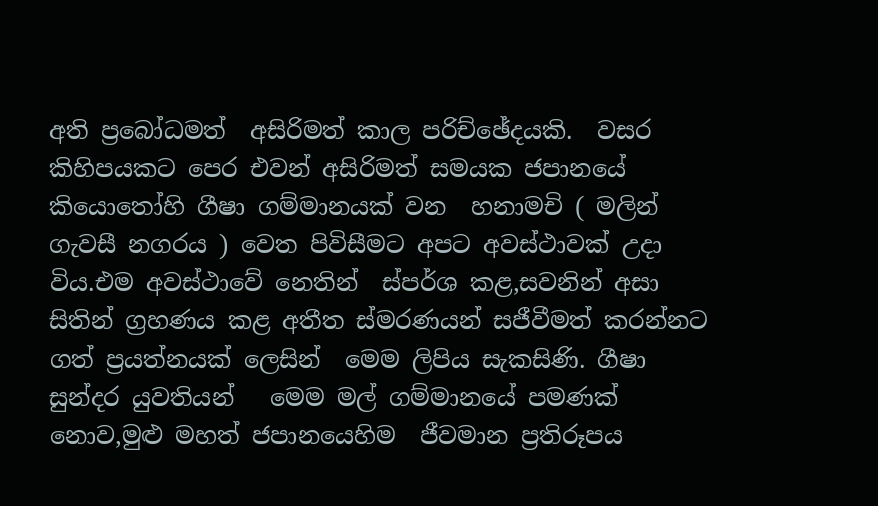අති ප්‍රබෝධමත්  අසිරිමත් කාල පරිච්ඡේදයකි.  වසර කිහිපයකට පෙර එවන් අසිරිමත් සමයක ජපානයේ  කියොතෝහි ගීෂා ගම්මානයක් වන  හනාමචි ( මලින් ගැවසී නගරය ) වෙත පිවිසීමට අපට අවස්ථාවක් උදා විය.එම අවස්ථාවේ නෙතින්  ස්පර්ශ කළ,සවනින් අසා සිතින් ග්‍රහණය කළ අතීත ස්මරණයන් සජීවීමත් කරන්නට ගත් ප්‍රයත්නයක් ලෙසින්  මෙම ලිපිය සැකසිණි. ගීෂා සුන්දර යුවතියන්   මෙම මල් ගම්මානයේ පමණක් නොව,මුළු මහත් ජපානයෙහිම  ජීවමාන ප්‍රතිරූපය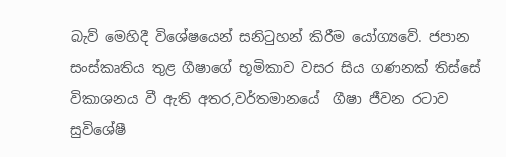බැව් මෙහිදී විශේෂයෙන් සනිටුහන් කිරීම යෝග්‍යවේ. ජපාන සංස්කෘතිය තුළ ගීෂාගේ භූමිකාව වසර සිය ගණනක් තිස්සේ විකාශනය වී ඇති අතර,වර්තමානයේ  ගීෂා ජීවන රටාව  සුවිශේෂී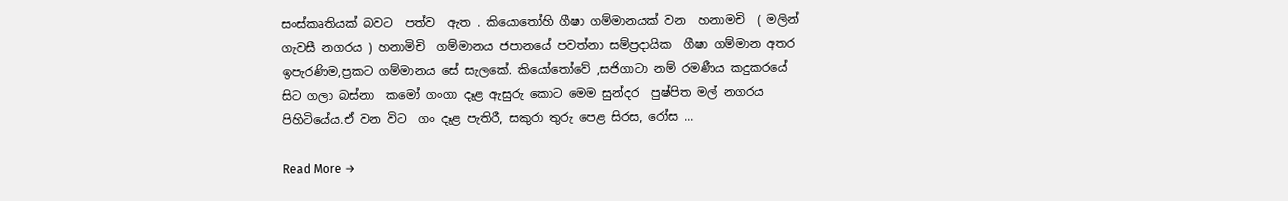සංස්කෘතියක් බවට  පත්ව  ඇත . කියොතෝහි ගීෂා ගම්මානයක් වන  හනාමචි  ( මලින් ගැවසී නගරය ) හනාමිචි  ගම්මානය ජපානයේ පවත්නා සම්ප්‍රදායික  ගීෂා ගම්මාන අතර ඉපැරණිම,ප්‍රකට ගම්මානය සේ සැලකේ. කියෝතෝවේ ,සජිගාටා නම් රමණීය කදුකරයේ සිට ගලා බස්නා  කමෝ ගංගා දෑළ ඇසුරු කොට මෙම සුන්දර  පුෂ්පිත මල් නගරය පිහිටියේය.ඒ වන විට  ගං දෑළ පැතිරී, සකුරා තුරු පෙළ සිරස, රෝස ...

Read More →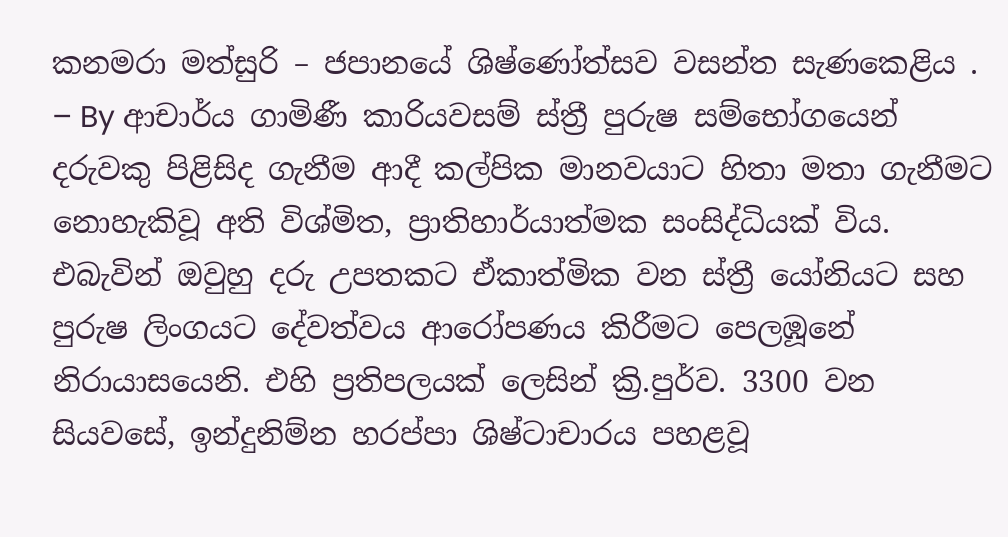කනමරා මත්සුරි – ජපානයේ ශිෂ්ණෝත්සව වසන්ත සැණකෙළිය . – By ආචාර්ය ගාමිණී කාරියවසම් ස්ත්‍රී පුරුෂ සම්භෝගයෙන් දරුවකු පිළිසිද ගැනීම ආදී කල්පික මානවයාට හිතා මතා ගැනීමට නොහැකිවූ අති විශ්මිත, ප්‍රාතිහාර්යාත්මක සංසිද්ධියක් විය. එබැවින් ඔවුහු දරු උපතකට ඒකාත්මික වන ස්ත්‍රී යෝනියට සහ පුරුෂ ලිංගයට දේවත්වය ආරෝපණය කිරීමට පෙලඹූනේ නිරායාසයෙනි. එහි ප්‍රතිපලයක් ලෙසින් ක්‍රි.පුර්ව. 3300 වන සියවසේ, ඉන්දුනිම්න හරප්පා ශිෂ්ටාචාරය පහළවූ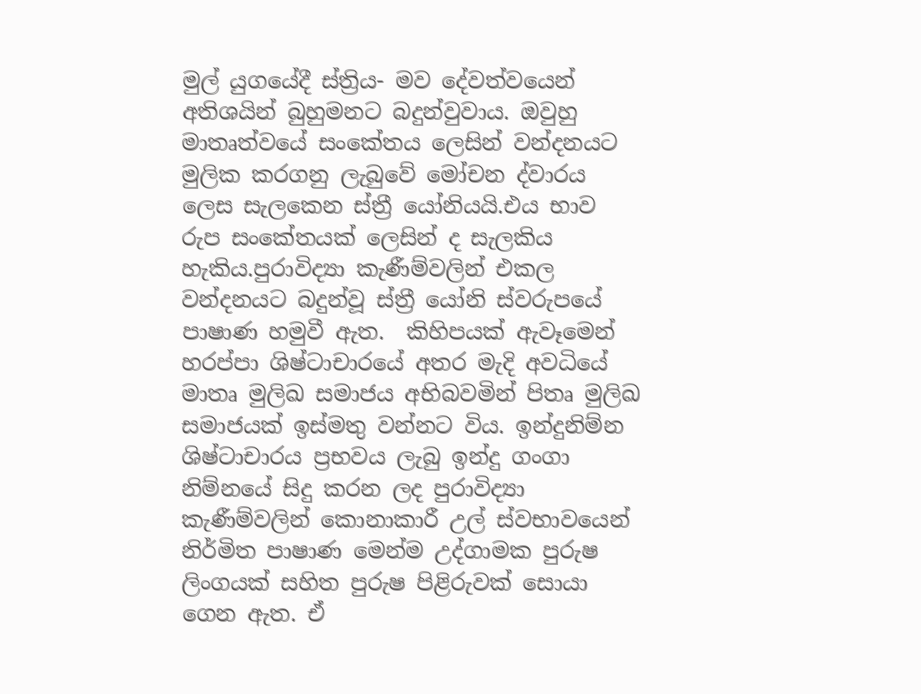මුල් යුගයේදී ස්ත්‍රිය- මව දේවත්වයෙන් අතිශයින් බුහුමනට බදුන්වුවාය. ඔවුහු මාතෘත්වයේ සංකේතය ලෙසින් වන්දනයට මුලික කරගනු ලැබුවේ මෝචන ද්වාරය ලෙස සැලකෙන ස්ත්‍රී යෝනියයි.එය භාව රුප සංකේතයක් ලෙසින් ද සැලකිය හැකිය.පුරාවිද්‍යා කැණීම්වලින් එකල වන්දනයට බදුන්වූ ස්ත්‍රී යෝනි ස්වරුපයේ පාෂාණ හමුවී ඇත.  කිහිපයක් ඇවෑමෙන් හරප්පා ශිෂ්ටාචාරයේ අතර මැදි අවධියේ මාතෘ මුලිඛ සමාජය අභිබවමින් පිතෘ මුලිඛ සමාජයක් ඉස්මතු වන්නට විය. ඉන්දුනිම්න ශිෂ්ටාචාරය ප්‍රභවය ලැබු ඉන්දු ගංගා නිම්නයේ සිදු කරන ලද පුරාවිද්‍යා කැණීම්වලින් කොනාකාරී උල් ස්වභාවයෙන් නිර්මිත පාෂාණ මෙන්ම උද්ගාමක පුරුෂ ලිංගයක් සහිත පුරුෂ පිළිරුවක් සොයා ගෙන ඇත. ඒ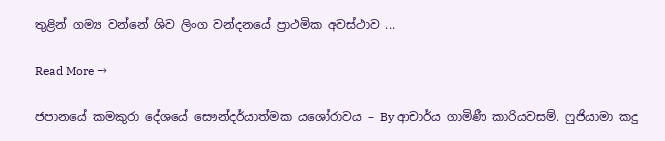තුළින් ගම්‍ය වන්නේ ශිව ලිංග වන්දනයේ ප්‍රාථමික අවස්ථාව ...

Read More →

ජපානයේ කමකුරා දේශයේ සෞන්දර්යාත්මක යශෝරාවය – By ආචාර්ය ගාමිණී කාරියවසම්. ෆුජියාමා කදු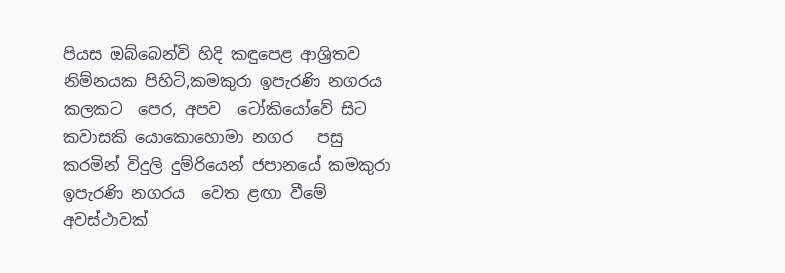පියස ඔබ්බෙන්වි හිදි කඳුපෙළ ආශ්‍රිතව නිම්නයක පිහිටි,කමකුරා ඉපැරණි නගරය කලකට  පෙර, අපව  ටෝකියෝවේ සිට කවාසකි යොකොහොමා නගර   පසු කරමින් විදුලි දුම්රියෙන් ජපානයේ කමකුරා ඉපැරණි නගරය  වෙත ළඟා වීමේ අවස්ථාවක්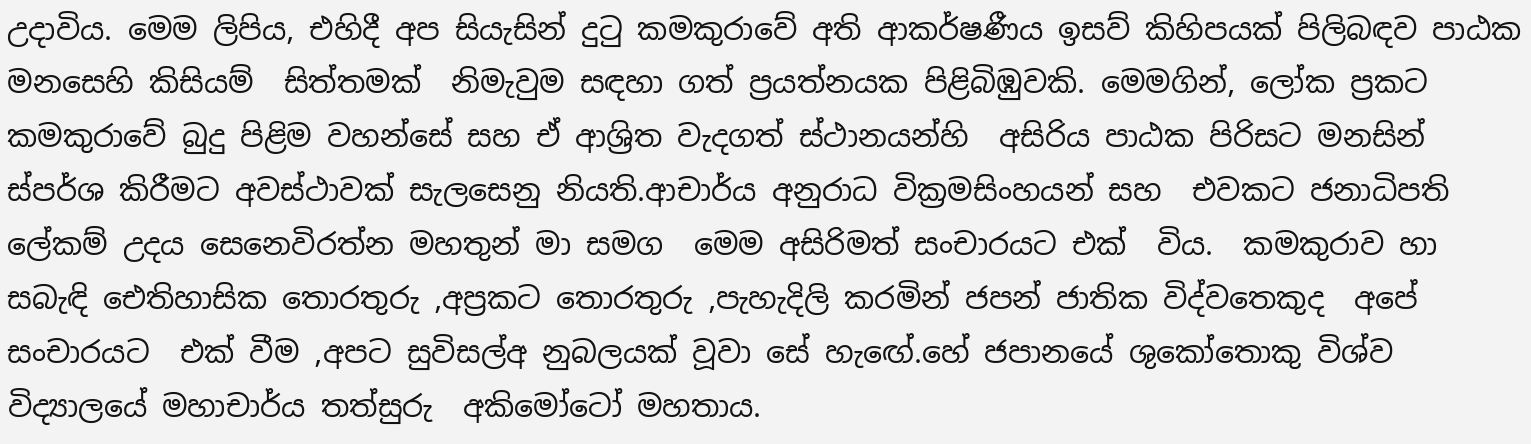උදාවිය‍‍. මෙම ලිපිය, එහිදී අප සියැසින් දුටු කමකුරාවේ අති ආකර්ෂණීය ඉසව් කිහිපයක් පිලිබඳව පාඨක මනසෙහි කිසියම්  සිත්තමක්  නිමැවුම සඳහා ගත් ප්‍රයත්නයක පිළිබිඹුවකි. මෙමගින්, ලෝක ප්‍රකට කමකුරාවේ බුදු පිළිම වහන්සේ සහ ඒ ආශ්‍රිත වැදගත් ස්ථානයන්හි  අසිරිය පාඨක පිරිසට මනසින් ස්පර්ශ කිරීමට අවස්ථාවක් සැලසෙනු නියති.ආචාර්ය අනුරාධ වික්‍රමසිංහයන් සහ  එවකට ජනාධිපති ලේකම් උදය සෙනෙවිරත්න මහතුන් මා සමග  මෙම අසිරිමත් සංචාරයට එක්  විය.  කමකුරාව හා සබැඳි ඓතිහාසික තොරතුරු ,අප්‍රකට තොරතුරු ,පැහැදිලි කරමින් ජපන් ජාතික විද්වතෙකුද  අපේ සංචාරයට  එක් වීම ,අපට සුවිසල්අ නුබලයක් වූවා සේ හැ‌ඟේ.හේ ජපානයේ ශුකෝතොකු විශ්ව විද්‍යාලයේ මහාචාර්ය තත්සුරු  අකිමෝටෝ මහතාය.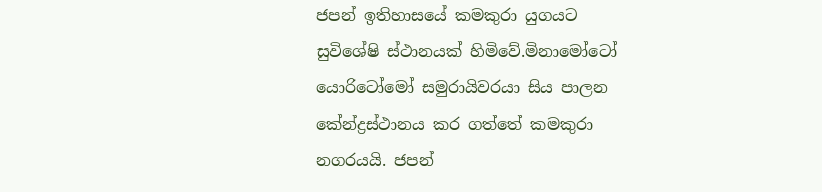ජපන් ඉතිහාසයේ කමකුරා යුගයට සුවිශේෂි ස්ථානයක් හිමිවේ.මිනාමෝටෝ යොරිටෝමෝ සමුරායිවරයා සිය පාලන කේන්ද්‍රස්ථානය කර ගත්තේ කමකුරා නගරයයි. ජපන්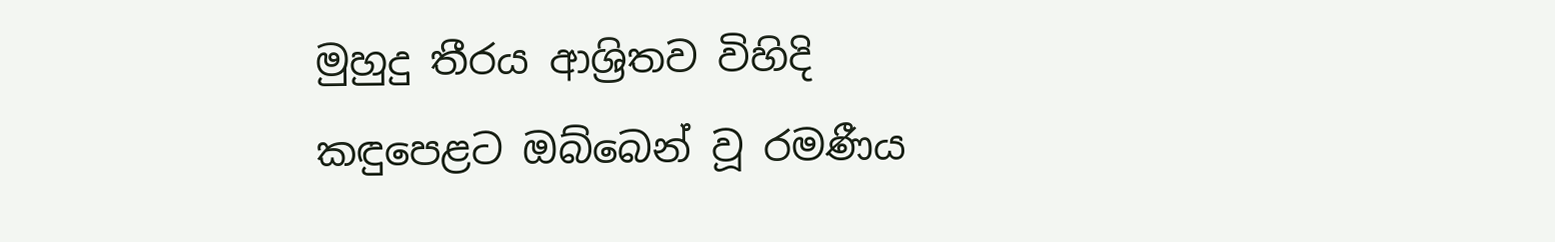මුහුදු තීරය ආශ්‍රිතව විහිදි කඳුපෙළට ඔබ්බෙන් වූ රමණීය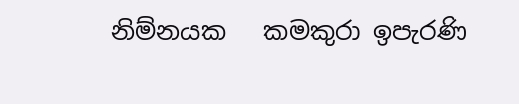නිම්නයක   කමකුරා ඉපැරණි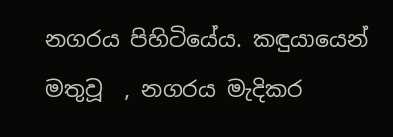නගරය පිහිටියේය. කඳුයායෙන් මතුවූ  , නගරය මැදිකර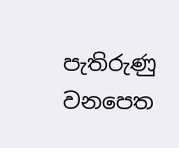පැතිරුණු වනපෙත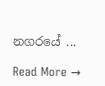නගරයේ ...

Read More →